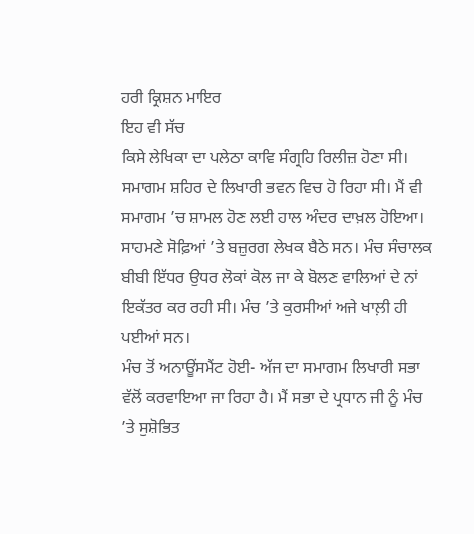ਹਰੀ ਕ੍ਰਿਸ਼ਨ ਮਾਇਰ
ਇਹ ਵੀ ਸੱਚ
ਕਿਸੇ ਲੇਖਿਕਾ ਦਾ ਪਲੇਠਾ ਕਾਵਿ ਸੰਗ੍ਰਹਿ ਰਿਲੀਜ਼ ਹੋਣਾ ਸੀ। ਸਮਾਗਮ ਸ਼ਹਿਰ ਦੇ ਲਿਖਾਰੀ ਭਵਨ ਵਿਚ ਹੋ ਰਿਹਾ ਸੀ। ਮੈਂ ਵੀ ਸਮਾਗਮ ’ਚ ਸ਼ਾਮਲ ਹੋਣ ਲਈ ਹਾਲ ਅੰਦਰ ਦਾਖ਼ਲ ਹੋਇਆ। ਸਾਹਮਣੇ ਸੋਫ਼ਿਆਂ ’ਤੇ ਬਜ਼ੁਰਗ ਲੇਖਕ ਬੈਠੇ ਸਨ। ਮੰਚ ਸੰਚਾਲਕ ਬੀਬੀ ਇੱਧਰ ਉਧਰ ਲੋਕਾਂ ਕੋਲ ਜਾ ਕੇ ਬੋਲਣ ਵਾਲਿਆਂ ਦੇ ਨਾਂ ਇਕੱਤਰ ਕਰ ਰਹੀ ਸੀ। ਮੰਚ ’ਤੇ ਕੁਰਸੀਆਂ ਅਜੇ ਖਾਲ਼ੀ ਹੀ ਪਈਆਂ ਸਨ।
ਮੰਚ ਤੋਂ ਅਨਾਊਂਸਮੈਂਟ ਹੋਈ- ਅੱਜ ਦਾ ਸਮਾਗਮ ਲਿਖਾਰੀ ਸਭਾ ਵੱਲੋਂ ਕਰਵਾਇਆ ਜਾ ਰਿਹਾ ਹੈ। ਮੈਂ ਸਭਾ ਦੇ ਪ੍ਰਧਾਨ ਜੀ ਨੂੰ ਮੰਚ ’ਤੇ ਸੁਸ਼ੋਭਿਤ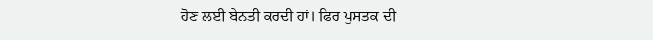ਹੋਣ ਲਈ ਬੇਨਤੀ ਕਰਦੀ ਹਾਂ। ਫਿਰ ਪੁਸਤਕ ਦੀ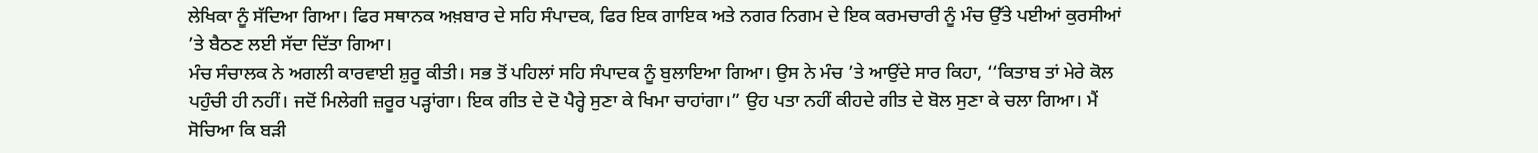ਲੇਖਿਕਾ ਨੂੰ ਸੱਦਿਆ ਗਿਆ। ਫਿਰ ਸਥਾਨਕ ਅਖ਼ਬਾਰ ਦੇ ਸਹਿ ਸੰਪਾਦਕ, ਫਿਰ ਇਕ ਗਾਇਕ ਅਤੇ ਨਗਰ ਨਿਗਮ ਦੇ ਇਕ ਕਰਮਚਾਰੀ ਨੂੰ ਮੰਚ ਉੱਤੇ ਪਈਆਂ ਕੁਰਸੀਆਂ ’ਤੇ ਬੈਠਣ ਲਈ ਸੱਦਾ ਦਿੱਤਾ ਗਿਆ।
ਮੰਚ ਸੰਚਾਲਕ ਨੇ ਅਗਲੀ ਕਾਰਵਾਈ ਸ਼ੁਰੂ ਕੀਤੀ। ਸਭ ਤੋਂ ਪਹਿਲਾਂ ਸਹਿ ਸੰਪਾਦਕ ਨੂੰ ਬੁਲਾਇਆ ਗਿਆ। ਉਸ ਨੇ ਮੰਚ ’ਤੇ ਆਉਂਦੇ ਸਾਰ ਕਿਹਾ, ‘‘ਕਿਤਾਬ ਤਾਂ ਮੇਰੇ ਕੋਲ ਪਹੁੰਚੀ ਹੀ ਨਹੀਂ। ਜਦੋਂ ਮਿਲੇਗੀ ਜ਼ਰੂਰ ਪੜ੍ਹਾਂਗਾ। ਇਕ ਗੀਤ ਦੇ ਦੋ ਪੈਰ੍ਹੇ ਸੁਣਾ ਕੇ ਖਿਮਾ ਚਾਹਾਂਗਾ।” ਉਹ ਪਤਾ ਨਹੀਂ ਕੀਹਦੇ ਗੀਤ ਦੇ ਬੋਲ ਸੁਣਾ ਕੇ ਚਲਾ ਗਿਆ। ਮੈਂ ਸੋਚਿਆ ਕਿ ਬੜੀ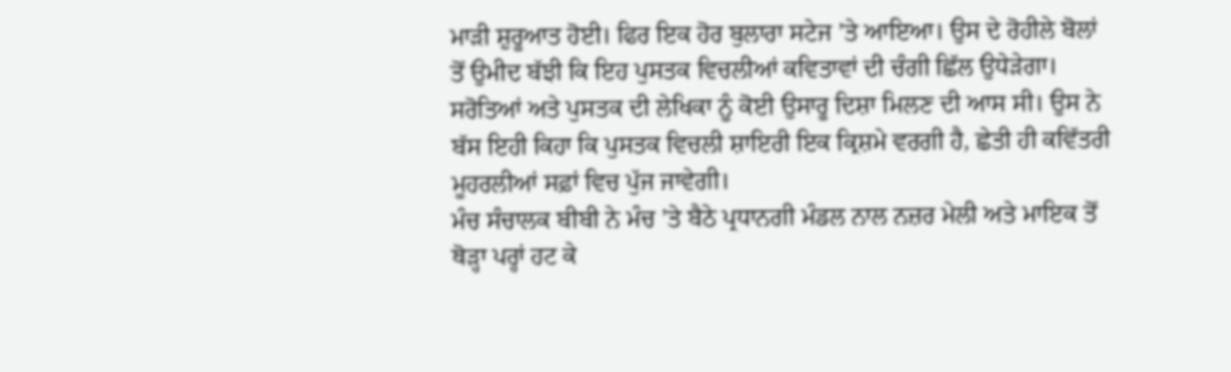ਮਾੜੀ ਸ਼ੁਰੂਆਤ ਹੋਈ। ਫਿਰ ਇਕ ਹੋਰ ਬੁਲਾਰਾ ਸਟੇਜ ’ਤੇ ਆਇਆ। ਉਸ ਦੇ ਰੋਹੀਲੇ ਬੋਲਾਂ ਤੋਂ ਉਮੀਦ ਬੱਝੀ ਕਿ ਇਹ ਪੁਸਤਕ ਵਿਚਲੀਆਂ ਕਵਿਤਾਵਾਂ ਦੀ ਚੰਗੀ ਛਿੱਲ ਉਧੇੜੇਗਾ। ਸਰੋਤਿਆਂ ਅਤੇ ਪੁਸਤਕ ਦੀ ਲੇਖਿਕਾ ਨੂੰ ਕੋਈ ਉਸਾਰੂ ਦਿਸ਼ਾ ਮਿਲਣ ਦੀ ਆਸ ਸੀ। ਉਸ ਨੇ ਬੱਸ ਇਹੀ ਕਿਹਾ ਕਿ ਪੁਸਤਕ ਵਿਚਲੀ ਸ਼ਾਇਰੀ ਇਕ ਕ੍ਰਿਸ਼ਮੇ ਵਰਗੀ ਹੈ, ਛੇਤੀ ਹੀ ਕਵਿੱਤਰੀ ਮੂਹਰਲੀਆਂ ਸਫ਼ਾਂ ਵਿਚ ਪੁੱਜ ਜਾਵੇਗੀ।
ਮੰਚ ਸੰਚਾਲਕ ਬੀਬੀ ਨੇ ਮੰਚ ’ਤੇ ਬੈਠੇ ਪ੍ਰਧਾਨਗੀ ਮੰਡਲ ਨਾਲ ਨਜ਼ਰ ਮੇਲੀ ਅਤੇ ਮਾਇਕ ਤੋਂ ਥੋੜ੍ਹਾ ਪਰ੍ਹਾਂ ਹਟ ਕੇ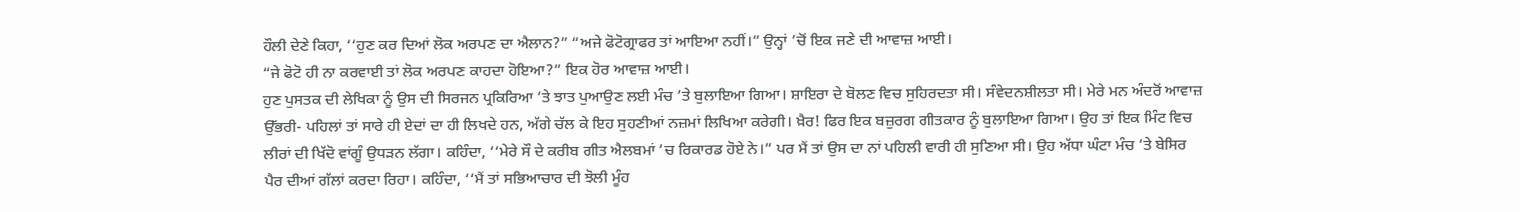ਹੌਲੀ ਦੇਣੇ ਕਿਹਾ, ‘‘ਹੁਣ ਕਰ ਦਿਆਂ ਲੋਕ ਅਰਪਣ ਦਾ ਐਲਾਨ?” “ਅਜੇ ਫੋਟੋਗ੍ਰਾਫਰ ਤਾਂ ਆਇਆ ਨਹੀਂ।” ਉਨ੍ਹਾਂ ’ਚੋਂ ਇਕ ਜਣੇ ਦੀ ਆਵਾਜ਼ ਆਈ।
“ਜੇ ਫੋਟੋ ਹੀ ਨਾ ਕਰਵਾਈ ਤਾਂ ਲੋਕ ਅਰਪਣ ਕਾਹਦਾ ਹੋਇਆ?” ਇਕ ਹੋਰ ਆਵਾਜ਼ ਆਈ।
ਹੁਣ ਪੁਸਤਕ ਦੀ ਲੇਖਿਕਾ ਨੂੰ ਉਸ ਦੀ ਸਿਰਜਨ ਪ੍ਰਕਿਰਿਆ ’ਤੇ ਝਾਤ ਪੁਆਉਣ ਲਈ ਮੰਚ ’ਤੇ ਬੁਲਾਇਆ ਗਿਆ। ਸ਼ਾਇਰਾ ਦੇ ਬੋਲਣ ਵਿਚ ਸੁਹਿਰਦਤਾ ਸੀ। ਸੰਵੇਦਨਸ਼ੀਲਤਾ ਸੀ। ਮੇਰੇ ਮਨ ਅੰਦਰੋਂ ਆਵਾਜ਼ ਉੱਭਰੀ- ਪਹਿਲਾਂ ਤਾਂ ਸਾਰੇ ਹੀ ਏਦਾਂ ਦਾ ਹੀ ਲਿਖਦੇ ਹਨ, ਅੱਗੇ ਚੱਲ ਕੇ ਇਹ ਸੁਹਣੀਆਂ ਨਜ਼ਮਾਂ ਲਿਖਿਆ ਕਰੇਗੀ। ਖ਼ੈਰ! ਫਿਰ ਇਕ ਬਜ਼ੁਰਗ ਗੀਤਕਾਰ ਨੂੰ ਬੁਲਾਇਆ ਗਿਆ। ਉਹ ਤਾਂ ਇਕ ਮਿੰਟ ਵਿਚ ਲੀਰਾਂ ਦੀ ਖਿੱਦੋ ਵਾਂਗੂੰ ਉਧੜਨ ਲੱਗਾ। ਕਹਿੰਦਾ, ‘‘ਮੇਰੇ ਸੌ ਦੇ ਕਰੀਬ ਗੀਤ ਐਲਬਮਾਂ ’ਚ ਰਿਕਾਰਡ ਹੋਏ ਨੇ।” ਪਰ ਮੈਂ ਤਾਂ ਉਸ ਦਾ ਨਾਂ ਪਹਿਲੀ ਵਾਰੀ ਹੀ ਸੁਣਿਆ ਸੀ। ਉਹ ਅੱਧਾ ਘੰਟਾ ਮੰਚ ’ਤੇ ਬੇਸਿਰ ਪੈਰ ਦੀਆਂ ਗੱਲਾਂ ਕਰਦਾ ਰਿਹਾ। ਕਹਿੰਦਾ, ‘‘ਮੈਂ ਤਾਂ ਸਭਿਆਚਾਰ ਦੀ ਝੋਲੀ ਮੂੰਹ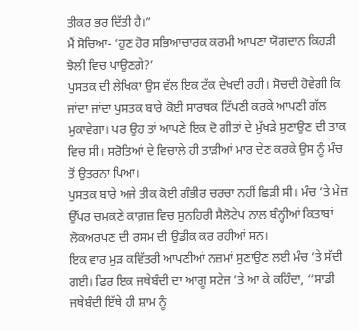ਤੀਕਰ ਭਰ ਦਿੱਤੀ ਹੈ।”
ਮੈਂ ਸੋਚਿਆ- ‘ਹੁਣ ਹੋਰ ਸਭਿਆਚਾਰਕ ਕਰਮੀ ਆਪਣਾ ਯੋਗਦਾਨ ਕਿਹੜੀ ਝੋਲੀ ਵਿਚ ਪਾਉਣਗੇ?’
ਪੁਸਤਕ ਦੀ ਲੇਖਿਕਾ ਉਸ ਵੱਲ ਇਕ ਟੱਕ ਦੇਖਦੀ ਰਹੀ। ਸੋਚਦੀ ਹੋਵੇਗੀ ਕਿ ਜਾਂਦਾ ਜਾਂਦਾ ਪੁਸਤਕ ਬਾਰੇ ਕੋਈ ਸਾਰਥਕ ਟਿੱਪਣੀ ਕਰਕੇ ਆਪਣੀ ਗੱਲ ਮੁਕਾਵੇਗਾ। ਪਰ ਉਹ ਤਾਂ ਆਪਣੇ ਇਕ ਦੋ ਗੀਤਾਂ ਦੇ ਮੁੱਖੜੇ ਸੁਣਾਉਣ ਦੀ ਤਾਕ ਵਿਚ ਸੀ। ਸਰੋਤਿਆਂ ਦੇ ਵਿਚਾਲੇ ਹੀ ਤਾੜੀਆਂ ਮਾਰ ਦੇਣ ਕਰਕੇ ਉਸ ਨੂੰ ਮੰਚ ਤੋਂ ਉਤਰਨਾ ਪਿਆ।
ਪੁਸਤਕ ਬਾਰੇ ਅਜੇ ਤੀਕ ਕੋਈ ਗੰਭੀਰ ਚਰਚਾ ਨਹੀਂ ਛਿੜੀ ਸੀ। ਮੰਚ ’ਤੇ ਮੇਜ਼ ਉੱਪਰ ਚਮਕਣੇ ਕਾਗ਼ਜ਼ ਵਿਚ ਸੁਨਹਿਰੀ ਸੈਲੋਟੇਪ ਨਾਲ ਬੰਨ੍ਹੀਆਂ ਕਿਤਾਬਾਂ ਲੋਕਅਰਪਣ ਦੀ ਰਸਮ ਦੀ ਉਡੀਕ ਕਰ ਰਹੀਆਂ ਸਨ।
ਇਕ ਵਾਰ ਮੁੜ ਕਵਿੱਤਰੀ ਆਪਣੀਆਂ ਨਜ਼ਮਾਂ ਸੁਣਾਉਣ ਲਈ ਮੰਚ ’ਤੇ ਸੱਦੀ ਗਈ। ਫਿਰ ਇਕ ਜਥੇਬੰਦੀ ਦਾ ਆਗੂ ਸਟੇਜ ’ਤੇ ਆ ਕੇ ਕਹਿੰਦਾ, ‘‘ਸਾਡੀ ਜਥੇਬੰਦੀ ਇੱਥੇ ਹੀ ਸ਼ਾਮ ਨੂੰ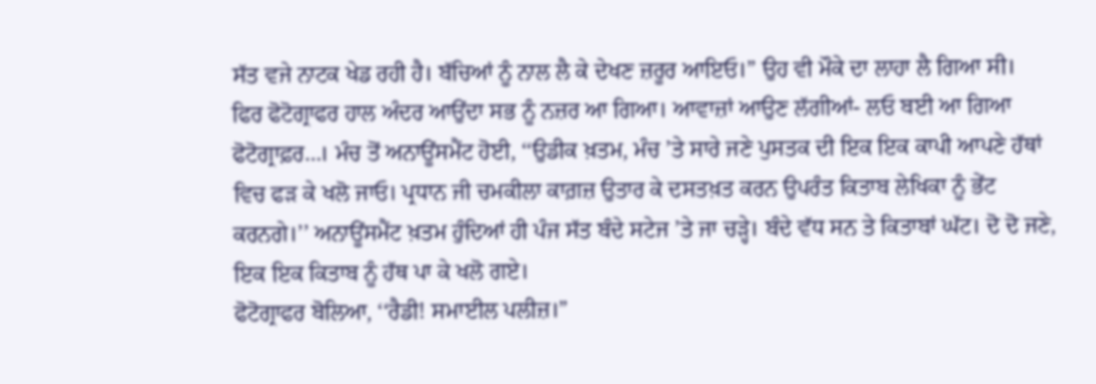ਸੱਤ ਵਜੇ ਨਾਟਕ ਖੇਡ ਰਹੀ ਹੈ। ਬੱਚਿਆਂ ਨੂੰ ਨਾਲ ਲੈ ਕੇ ਦੇਖਣ ਜ਼ਰੂਰ ਆਇਓ।” ਉਹ ਵੀ ਮੌਕੇ ਦਾ ਲਾਹਾ ਲੈ ਗਿਆ ਸੀ।
ਫਿਰ ਫੋਟੋਗ੍ਰਾਫਰ ਹਾਲ ਅੰਦਰ ਆਉਂਦਾ ਸਭ ਨੂੰ ਨਜ਼ਰ ਆ ਗਿਆ। ਆਵਾਜ਼ਾਂ ਆਉਣ ਲੱਗੀਆਂ- ਲਓ ਬਈ ਆ ਗਿਆ ਫੋਟੋਗ੍ਰਾਫ਼ਰ…। ਮੰਚ ਤੋਂ ਅਨਾਊਂਸਮੈਂਟ ਹੋਈ, ‘‘ਉਡੀਕ ਖ਼ਤਮ, ਮੰਚ ’ਤੇ ਸਾਰੇ ਜਣੇ ਪੁਸਤਕ ਦੀ ਇਕ ਇਕ ਕਾਪੀ ਆਪਣੇ ਹੱਥਾਂ ਵਿਚ ਫੜ ਕੇ ਖਲੋ ਜਾਓ। ਪ੍ਰਧਾਨ ਜੀ ਚਮਕੀਲਾ ਕਾਗ਼ਜ਼ ਉਤਾਰ ਕੇ ਦਸਤਖ਼ਤ ਕਰਨ ਉਪਰੰਤ ਕਿਤਾਬ ਲੇਖਿਕਾ ਨੂੰ ਭੇਂਟ ਕਰਨਗੇ।’’ ਅਨਾਊਂਸਮੈਂਟ ਖ਼ਤਮ ਹੁੰਦਿਆਂ ਹੀ ਪੰਜ ਸੱਤ ਬੰਦੇ ਸਟੇਜ ’ਤੇ ਜਾ ਚੜ੍ਹੇ। ਬੰਦੇ ਵੱਧ ਸਨ ਤੇ ਕਿਤਾਬਾਂ ਘੱਟ। ਦੋ ਦੋ ਜਣੇ, ਇਕ ਇਕ ਕਿਤਾਬ ਨੂੰ ਹੱਥ ਪਾ ਕੇ ਖਲੋ ਗਏ।
ਫੋਟੋਗ੍ਰਾਫਰ ਬੋਲਿਆ, ‘‘ਰੈਡੀ! ਸਮਾਈਲ ਪਲੀਜ਼।”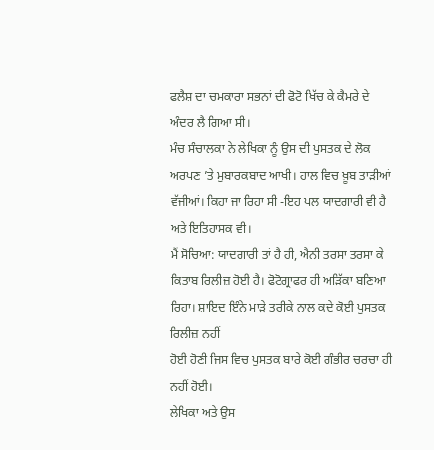ਫਲੈਸ਼ ਦਾ ਚਮਕਾਰਾ ਸਭਨਾਂ ਦੀ ਫੋਟੋ ਖਿੱਚ ਕੇ ਕੈਮਰੇ ਦੇ ਅੰਦਰ ਲੈ ਗਿਆ ਸੀ।
ਮੰਚ ਸੰਚਾਲਕਾ ਨੇ ਲੇਖਿਕਾ ਨੂੰ ਉਸ ਦੀ ਪੁਸਤਕ ਦੇ ਲੋਕ ਅਰਪਣ ’ਤੇ ਮੁਬਾਰਕਬਾਦ ਆਖੀ। ਹਾਲ ਵਿਚ ਖ਼ੂਬ ਤਾੜੀਆਂ ਵੱਜੀਆਂ। ਕਿਹਾ ਜਾ ਰਿਹਾ ਸੀ -ਇਹ ਪਲ ਯਾਦਗਾਰੀ ਵੀ ਹੈ ਅਤੇ ਇਤਿਹਾਸਕ ਵੀ।
ਮੈਂ ਸੋਚਿਆ: ਯਾਦਗਾਰੀ ਤਾਂ ਹੈ ਹੀ, ਐਨੀ ਤਰਸਾ ਤਰਸਾ ਕੇ ਕਿਤਾਬ ਰਿਲੀਜ਼ ਹੋਈ ਹੈ। ਫੋਟੋਗ੍ਰਾਫਰ ਹੀ ਅੜਿੱਕਾ ਬਣਿਆ ਰਿਹਾ। ਸ਼ਾਇਦ ਇੰਨੇ ਮਾੜੇ ਤਰੀਕੇ ਨਾਲ ਕਦੇ ਕੋਈ ਪੁਸਤਕ ਰਿਲੀਜ਼ ਨਹੀਂ
ਹੋਈ ਹੋਣੀ ਜਿਸ ਵਿਚ ਪੁਸਤਕ ਬਾਰੇ ਕੋਈ ਗੰਭੀਰ ਚਰਚਾ ਹੀ ਨਹੀਂ ਹੋਈ।
ਲੇਖਿਕਾ ਅਤੇ ਉਸ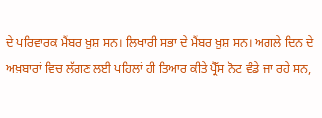ਦੇ ਪਰਿਵਾਰਕ ਮੈਂਬਰ ਖ਼ੁਸ਼ ਸਨ। ਲਿਖਾਰੀ ਸਭਾ ਦੇ ਮੈਂਬਰ ਖ਼ੁਸ਼ ਸਨ। ਅਗਲੇ ਦਿਨ ਦੇ ਅਖ਼ਬਾਰਾਂ ਵਿਚ ਲੱਗਣ ਲਈ ਪਹਿਲਾਂ ਹੀ ਤਿਆਰ ਕੀਤੇ ਪ੍ਰੈੱਸ ਨੋਟ ਵੰਡੇ ਜਾ ਰਹੇ ਸਨ,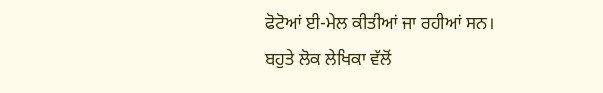ਫੋਟੋਆਂ ਈ-ਮੇਲ ਕੀਤੀਆਂ ਜਾ ਰਹੀਆਂ ਸਨ। ਬਹੁਤੇ ਲੋਕ ਲੇਖਿਕਾ ਵੱਲੋਂ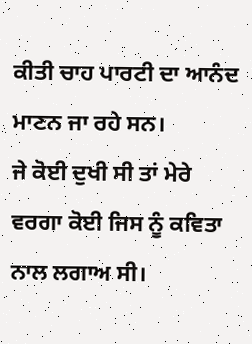ਕੀਤੀ ਚਾਹ ਪਾਰਟੀ ਦਾ ਆਨੰਦ ਮਾਣਨ ਜਾ ਰਹੇ ਸਨ।
ਜੇ ਕੋਈ ਦੁਖੀ ਸੀ ਤਾਂ ਮੇਰੇ ਵਰਗਾ ਕੋਈ ਜਿਸ ਨੂੰ ਕਵਿਤਾ ਨਾਲ ਲਗਾਅ ਸੀ।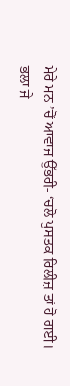ਮੇਰੇ ਮਨ ’ਚੋਂ ਆਵਾਜ ਉੱਭਰੀ- ‘ਚਲੋ ਪੁਸਤਕ ਰਿਲੀਜ਼ ਤਾਂ ਹੋ ਗਈ। ਭਲਾ ਜੇ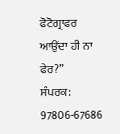ਫੋਟੋਗ੍ਰਾਫਰ ਆਉਂਦਾ ਹੀ ਨਾ ਫੇਰ?”
ਸੰਪਰਕ: 97806-67686